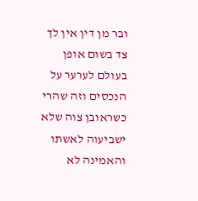ובר מן דין אין לך צד בשום אופן בעולם לערער על הנכסים וזה שהרי כשראובן צוה שלא ישביעוה לאשתו והאמינה לא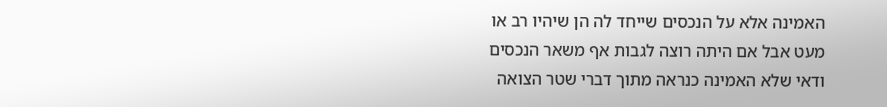האמינה אלא על הנכסים שייחד לה הן שיהיו רב או מעט אבל אם היתה רוצה לגבות אף משאר הנכסים ודאי שלא האמינה כנראה מתוך דברי שטר הצואה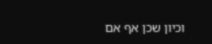וכיון שכן אף אם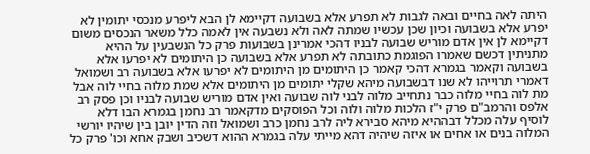היתה לאה בחיים ובאה לגבות לא תפרע אלא בשבועה דקיימא לן הבא ליפרע מנכסי יתומין לא יפרע אלא בשבועה וכיון שכן עכשיו שמתה לאה ולא נשבעה אין לאמה כלל משאר הנכסים משום דקיימא לן אין אדם מוריש שבועה לבניו דהכי אמרינן בשבועות פרק כל הנשבעין על ההיא מתניתין דכשם שאמרו הפוגמת כתובתה לא תפרע אלא בשבועה כן היתומים לא יפרעו אלא בשבועה וקאמר בגמרא דהכי קאמר כן היתומים מן היתומים לא יפרעו אלא בשבועה רב ושמואל דאמרי תרוייהו לא שנו דבשבועה מיהא שקלי יתומים מן היתומים אלא שמת מלוה בחיי לוה אבל מת לוה בחיי מלוה כבר נתחייב מלוה לבני לוה שבועה ואין אדם מוריש שבועה לבניו וכן פסק רב אלפס והרמב"ם פרק י"ז הלכות מלוה ולוה וכל הפוסקים מדקאמר רב נחמן בגמרא הבו דלא לוסיף עלה מכלל דבההיא מיהא סבירא ליה לרב נחמן כרב ושמואל וזה הדין יובן בין שיהיו יורשי המלוה בנים או אחים או איזה שיהיה דהא מייתי עלה בגמרא ההוא דשכיב ושבק אחא וכו' פרק כל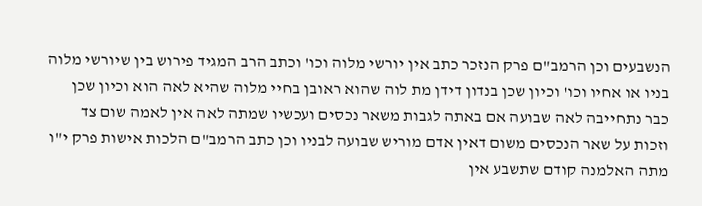הנשבעים וכן הרמב"ם פרק הנזכר כתב אין יורשי מלוה וכו' וכתב הרב המגיד פירוש בין שיורשי מלוה בניו או אחיו וכו' וכיון שכן בנדון דידן מת לוה שהוא ראובן בחיי מלוה שהיא לאה הוא וכיון שכן כבר נתחייבה לאה שבועה אם באתה לגבות משאר נכסים ועכשיו שמתה לאה אין לאמה שום צד וזכות על שאר הנכסים משום דאין אדם מוריש שבועה לבניו וכן כתב הרמב"ם הלכות אישות פרק י"ו מתה האלמנה קודם שתשבע אין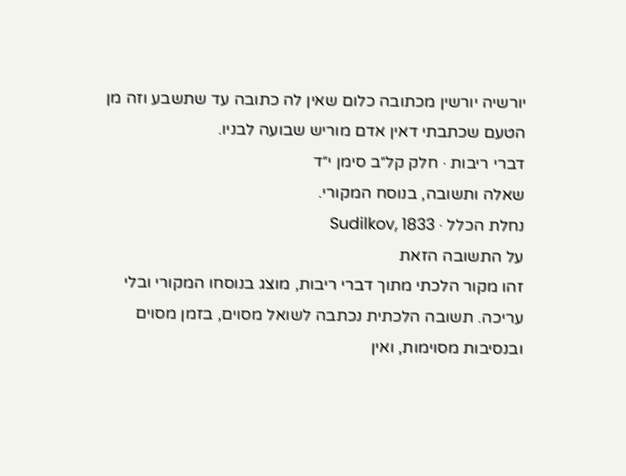יורשיה יורשין מכתובה כלום שאין לה כתובה עד שתשבע וזה מן הטעם שכתבתי דאין אדם מוריש שבועה לבניו.
דברי ריבות · חלק קל״ב סימן י״ד
שאלה ותשובה, בנוסח המקורי.
נחלת הכלל · Sudilkov, 1833
על התשובה הזאת
זהו מקור הלכתי מתוך דברי ריבות, מוצג בנוסחו המקורי ובלי עריכה. תשובה הלכתית נכתבה לשואל מסוים, בזמן מסוים ובנסיבות מסוימות, ואין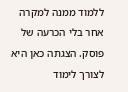ללמוד ממנה למקרה אחר בלי הכרעה של פוסק. הצגתה כאן היא לצורך לימוד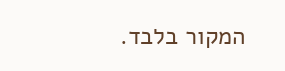המקור בלבד.